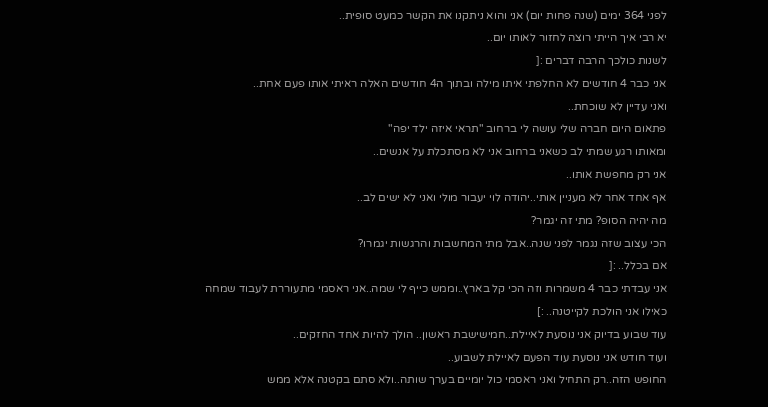לפני 364 ימים (שנה פחות יום) אני והוא ניתקנו את הקשר כמעט סופית..
יא רבי איך הייתי רוצה לחזור לאותו יום..
לשנות כולכך הרבה דברים :[
אני כבר 4 חודשים לא החלפתי איתו מילה ובתוך ה4 חודשים האלה ראיתי אותו פעם אחת..
ואני עדיין לא שוכחת..
פתאום היום חברה שלי עושה לי ברחוב "תראי איזה ילד יפה"
ומאותו רגע שמתי לב כשאני ברחוב אני לא מסתכלת על אנשים..
אני רק מחפשת אותו..
אף אחד אחר לא מעניין אותי..יהודה לוי יעבור מולי ואני לא ישים לב..
מה יהיה הסופ? מתי זה יגמר?
הכי עצוב שזה נגמר לפני שנה..אבל מתי המחשבות והרגשות יגמרו?
אם בכלל.. :[
אני עבדתי כבר 4 משמרות וזה הכי קל בארץ..וממש כייף לי שמה..אני ראסמי מתעוררת לעבוד שמחה כאילו אני הולכת לקייטנה.. :]
עוד שבוע בדיוק אני נוסעת לאיילת..חמישישבת ראשון.. הולך להיות אחד החזקים..
ועוד חודש אני נוסעת עוד הפעם לאיילת לשבוע..
החופש הזה..רק התחיל ואני ראסמי כול יומיים בערך שותה..ולא סתם בקטנה אלא ממש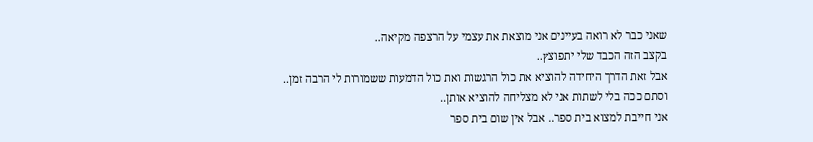שאני כבר לא רואה בעיינים אני מוצאת את עצמי על הרצפה מקיאה..
בקצב הזה הכבד שלי יתפוצץ..
אבל זאת הדרך היחידה להוציא את כול הרגשות ואת כול הדמעות ששמורות לי הרבה זמן..
וסתם ככה בלי לשתות אני לא מצליחה להוציא אותן..
אני חייבת למצוא בית ספר.. אבל אין שום בית ספר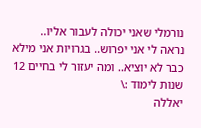נורמלי שאני יכולה לעבור אליו..
נראה לי אני יפרוש.. בגרויות אני מילא כבר לא יוציא.. ומה יעזור לי בחיים 12 שנות לימוד :\
יאללה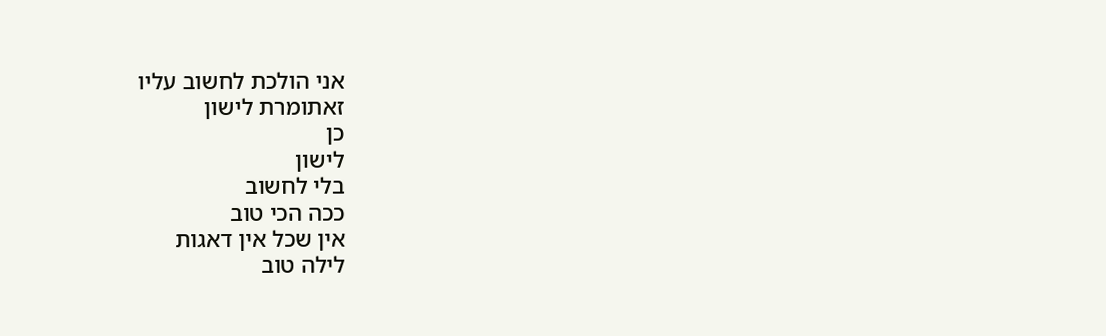אני הולכת לחשוב עליו
זאתומרת לישון
כן
לישון
בלי לחשוב
ככה הכי טוב
אין שכל אין דאגות
לילה טוב